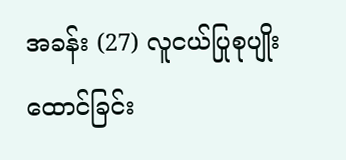အခန်း (27) လူငယ်ပြုစုပျိုးထောင်ခြင်း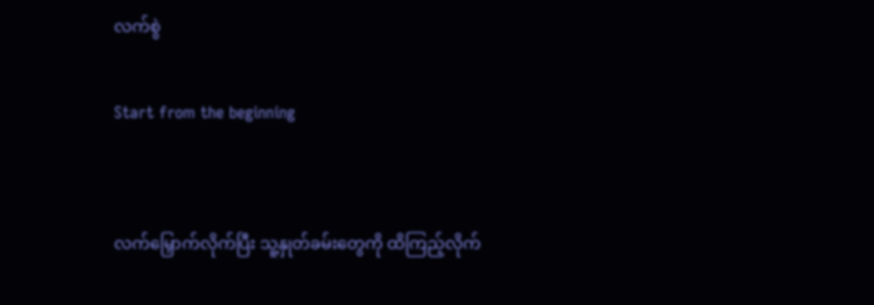လက်စွဲ

Start from the beginning


လက်မြှောက်လိုက်ပြီး သူ့နှုတ်ခမ်းတွေကို ထိကြည့်လိုက်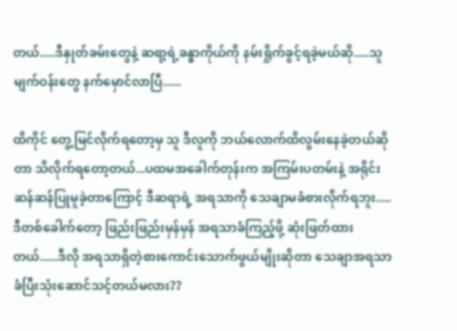တယ်.....ဒီနှုတ်ခမ်းတွေနဲ့ ဆရာ့ရဲ့ခန္ဓာကိုယ်ကို နမ်းရှိုက်ခွင့်ရခဲ့မယ်ဆို.....သူမျက်ဝန်းတွေ နက်မှောင်လာပြီ......

ထိကိုင် တွေ့မြင်လိုက်ရတော့မှ သူ ဒီလူကို ဘယ်လောက်ထိလွမ်းနေခဲ့တယ်ဆိုတာ သိလိုက်ရတော့တယ်...ပထမအခေါက်တုန်းက အကြမ်းပတမ်းနဲ့ အရိုင်းဆန်ဆန်ပြုမူခဲ့တာကြောင့် ဒီဆရာရဲ့ အရသာကို သေချာမခံစားလိုက်ရဘူး.....ဒီတစ်ခေါက်တော့ ဖြည်းဖြည်းမှန်မှန် အရသာခံကြည့်ဖို့ ဆုံးဖြတ်ထားတယ်......ဒီလို အရသာရှိတဲ့စားကောင်းသောက်ဖွယ်မျိုးဆိုတာ သေချာအရသာခံပြီးသုံးဆောင်သင့်တယ်မလား??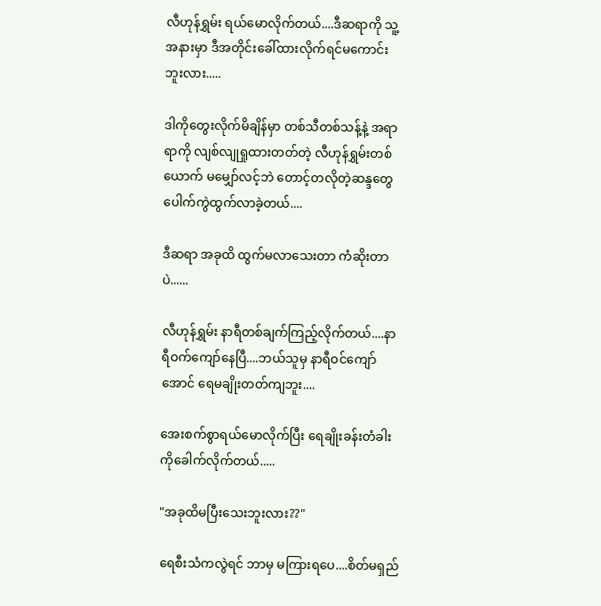လီဟုန်ရွှမ်း ရယ်မောလိုက်တယ်....ဒီဆရာကို သူ့အနားမှာ ဒီအတိုင်းခေါ်ထားလိုက်ရင်မကောင်းဘူးလား.....

ဒါကိုတွေးလိုက်မိချိန်မှာ တစ်သီတစ်သန့်နဲ့ အရာရာကို လျစ်လျုရှုထားတတ်တဲ့ လီဟုန်ရွှမ်းတစ်ယောက် မမျှော်လင့်ဘဲ တောင့်တလိုတဲ့ဆန္ဒတွေပေါက်ကွဲထွက်လာခဲ့တယ်....

ဒီဆရာ အခုထိ ထွက်မလာသေးတာ ကံဆိုးတာပဲ......

လီဟုန်ရွှမ်း နာရီတစ်ချက်ကြည့်လိုက်တယ်....နာရီဝက်ကျော်နေပြီ....ဘယ်သူမှ နာရီဝင်ကျော်အောင် ရေမချိုးတတ်ကျဘူး....

အေးစက်စွာရယ်မောလိုက်ပြီး ရေချိုးခန်းတံခါးကိုခေါက်လိုက်တယ်.....

"အခုထိမပြီးသေးဘူးလား??"

ရေစီးသံကလွဲရင် ဘာမှ မကြားရပေ....စိတ်မရှည်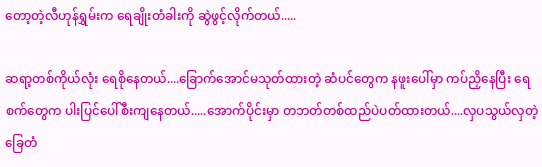တော့တဲ့လီဟုန်ရွှမ်းက ရေချိုးတံခါးကို ဆွဲဖွင့်လိုက်တယ်.....

ဆရာ့တစ်ကိုယ်လုံး ရေစိုနေတယ်....ခြောက်အောင်မသုတ်ထားတဲ့ ဆံပင်တွေက နဖူးပေါ်မှာ ကပ်ညှိနေပြီး ရေစက်တွေက ပါးပြင်ပေါ်စီးကျနေတယ်.....အောက်ပိုင်းမှာ တဘတ်တစ်ထည်ပဲပတ်ထားတယ်....လှပသွယ်လှတဲ့ ခြေတံ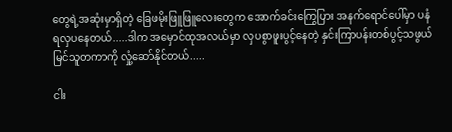တွေရဲ့အဆုံးမှာရှိတဲ့ ခြေဖမိုးဖြူဖြူလေးတွေက အောက်ခင်းကြွေပြား အနက်ရောင်ပေါ်မှာ ပနံရလှပနေတယ်.....ဒါက အမှောင်ထုအလယ်မှာ လှပစွာဖူးပွင့်နေတဲ့ နှင်းကြာပန်းတစ်ပွင့်သဖွယ် မြင်သူတကာကို လှုံ့ဆော်နိုင်တယ်.....

ငါး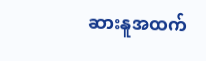ဆားနူအထက်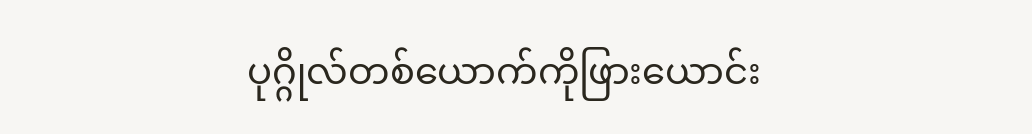ပုဂ္ဂိုလ်တစ်ယောက်ကိုဖြားယောင်း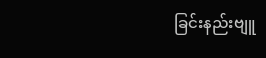ခြင်းနည်းဗျူ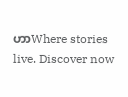ဟာWhere stories live. Discover now